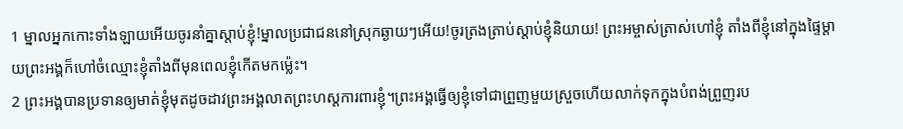1 ម្នាលអ្នកកោះទាំងឡាយអើយចូរនាំគ្នាស្ដាប់ខ្ញុំ!ម្នាលប្រជាជននៅស្រុកឆ្ងាយៗអើយ!ចូរត្រងត្រាប់ស្ដាប់ខ្ញុំនិយាយ! ព្រះអម្ចាស់ត្រាស់ហៅខ្ញុំ តាំងពីខ្ញុំនៅក្នុងផ្ទៃម្ដាយព្រះអង្គក៏ហៅចំឈ្មោះខ្ញុំតាំងពីមុនពេលខ្ញុំកើតមកម៉្លេះ។
2 ព្រះអង្គបានប្រទានឲ្យមាត់ខ្ញុំមុតដូចដាវព្រះអង្គលាតព្រះហស្ដការពារខ្ញុំ។ព្រះអង្គធ្វើឲ្យខ្ញុំទៅជាព្រួញមួយស្រួចហើយលាក់ទុកក្នុងបំពង់ព្រួញរប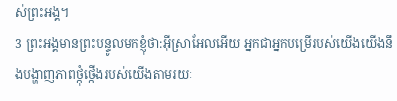ស់ព្រះអង្គ។
3 ព្រះអង្គមានព្រះបន្ទូលមកខ្ញុំថា:អ៊ីស្រាអែលអើយ អ្នកជាអ្នកបម្រើរបស់យើងយើងនឹងបង្ហាញភាពថ្កុំថ្កើងរបស់យើងតាមរយៈ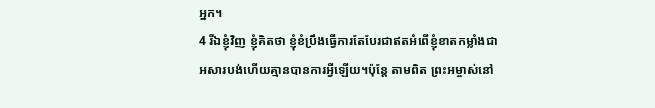អ្នក។
4 រីឯខ្ញុំវិញ ខ្ញុំគិតថា ខ្ញុំខំប្រឹងធ្វើការតែបែរជាឥតអំពើខ្ញុំខាតកម្លាំងជាអសារបង់ហើយគ្មានបានការអ្វីឡើយ។ប៉ុន្តែ តាមពិត ព្រះអម្ចាស់នៅ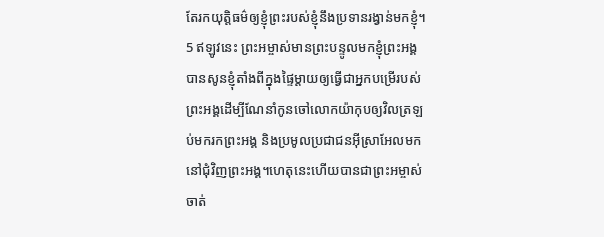តែរកយុត្តិធម៌ឲ្យខ្ញុំព្រះរបស់ខ្ញុំនឹងប្រទានរង្វាន់មកខ្ញុំ។
5 ឥឡូវនេះ ព្រះអម្ចាស់មានព្រះបន្ទូលមកខ្ញុំព្រះអង្គបានសូនខ្ញុំតាំងពីក្នុងផ្ទៃម្ដាយឲ្យធ្វើជាអ្នកបម្រើរបស់ព្រះអង្គដើម្បីណែនាំកូនចៅលោកយ៉ាកុបឲ្យវិលត្រឡប់មករកព្រះអង្គ និងប្រមូលប្រជាជនអ៊ីស្រាអែលមកនៅជុំវិញព្រះអង្គ។ហេតុនេះហើយបានជាព្រះអម្ចាស់ចាត់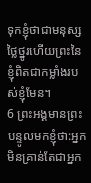ទុកខ្ញុំថាជាមនុស្សថ្លៃថ្នូរហើយព្រះនៃខ្ញុំពិតជាកម្លាំងរបស់ខ្ញុំមែន។
6 ព្រះអង្គមានព្រះបន្ទូលមកខ្ញុំថា:អ្នកមិនគ្រាន់តែជាអ្នក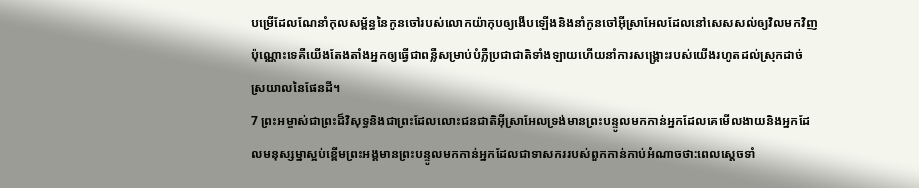បម្រើដែលណែនាំកុលសម្ព័ន្ធនៃកូនចៅរបស់លោកយ៉ាកុបឲ្យងើបឡើងនិងនាំកូនចៅអ៊ីស្រាអែលដែលនៅសេសសល់ឲ្យវិលមកវិញប៉ុណ្ណោះទេគឺយើងតែងតាំងអ្នកឲ្យធ្វើជាពន្លឺសម្រាប់បំភ្លឺប្រជាជាតិទាំងឡាយហើយនាំការសង្គ្រោះរបស់យើងរហូតដល់ស្រុកដាច់ស្រយាលនៃផែនដី។
7 ព្រះអម្ចាស់ជាព្រះដ៏វិសុទ្ធនិងជាព្រះដែលលោះជនជាតិអ៊ីស្រាអែលទ្រង់មានព្រះបន្ទូលមកកាន់អ្នកដែលគេមើលងាយនិងអ្នកដែលមនុស្សម្នាស្អប់ខ្ពើមព្រះអង្គមានព្រះបន្ទូលមកកាន់អ្នកដែលជាទាសកររបស់ពួកកាន់កាប់អំណាចថា:ពេលស្ដេចទាំ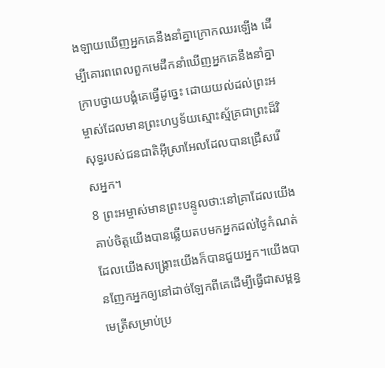ងឡាយឃើញអ្នកគេនឹងនាំគ្នាក្រោកឈរឡើង ដើម្បីគោរពពេលពួកមេដឹកនាំឃើញអ្នកគេនឹងនាំគ្នាក្រាបថ្វាយបង្គំគេធ្វើដូច្នេះ ដោយយល់ដល់ព្រះអម្ចាស់ដែលមានព្រះហឫទ័យស្មោះស្ម័គ្រជាព្រះដ៏វិសុទ្ធរបស់ជនជាតិអ៊ីស្រាអែលដែលបានជ្រើសរើសអ្នក។
8 ព្រះអម្ចាស់មានព្រះបន្ទូលថា:នៅគ្រាដែលយើងគាប់ចិត្តយើងបានឆ្លើយតបមកអ្នកដល់ថ្ងៃកំណត់ដែលយើងសង្គ្រោះយើងក៏បានជួយអ្នក។យើងបានញែកអ្នកឲ្យនៅដាច់ឡែកពីគេដើម្បីធ្វើជាសម្ពន្ធមេត្រីសម្រាប់ប្រ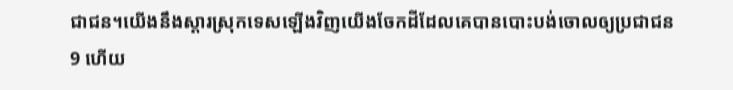ជាជន។យើងនឹងស្ដារស្រុកទេសឡើងវិញយើងចែកដីដែលគេបានបោះបង់ចោលឲ្យប្រជាជន
9 ហើយ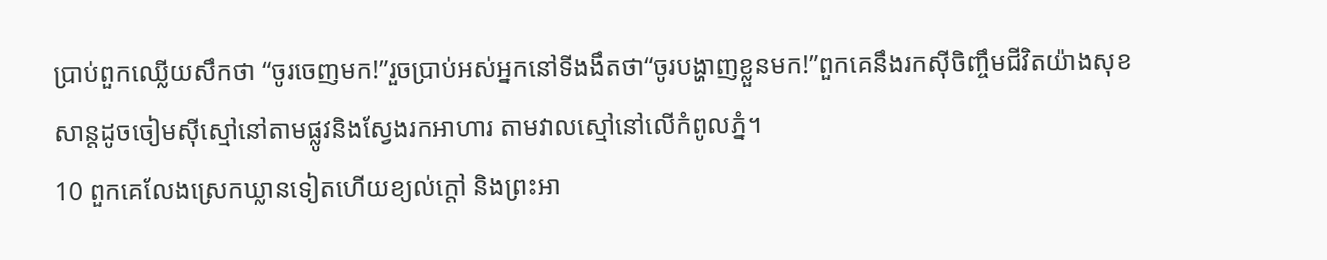ប្រាប់ពួកឈ្លើយសឹកថា “ចូរចេញមក!”រួចប្រាប់អស់អ្នកនៅទីងងឹតថា“ចូរបង្ហាញខ្លួនមក!”ពួកគេនឹងរកស៊ីចិញ្ចឹមជីវិតយ៉ាងសុខសាន្តដូចចៀមស៊ីស្មៅនៅតាមផ្លូវនិងស្វែងរកអាហារ តាមវាលស្មៅនៅលើកំពូលភ្នំ។
10 ពួកគេលែងស្រេកឃ្លានទៀតហើយខ្យល់ក្ដៅ និងព្រះអា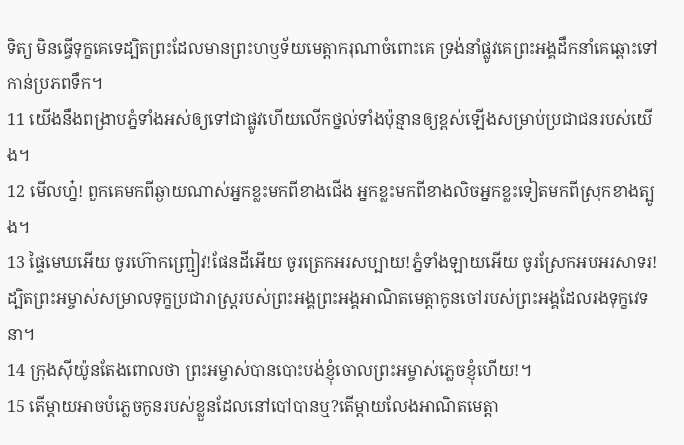ទិត្យ មិនធ្វើទុក្ខគេទេដ្បិតព្រះដែលមានព្រះហឫទ័យមេត្តាករុណាចំពោះគេ ទ្រង់នាំផ្លូវគេព្រះអង្គដឹកនាំគេឆ្ពោះទៅកាន់ប្រភពទឹក។
11 យើងនឹងពង្រាបភ្នំទាំងអស់ឲ្យទៅជាផ្លូវហើយលើកថ្នល់ទាំងប៉ុន្មានឲ្យខ្ពស់ឡើងសម្រាប់ប្រជាជនរបស់យើង។
12 មើលហ្ន៎! ពួកគេមកពីឆ្ងាយណាស់អ្នកខ្លះមកពីខាងជើង អ្នកខ្លះមកពីខាងលិចអ្នកខ្លះទៀតមកពីស្រុកខាងត្បូង។
13 ផ្ទៃមេឃអើយ ចូរហ៊ោកញ្ជ្រៀវ!ផែនដីអើយ ចូរត្រេកអរសប្បាយ!ភ្នំទាំងឡាយអើយ ចូរស្រែកអបអរសាទរ!ដ្បិតព្រះអម្ចាស់សម្រាលទុក្ខប្រជារាស្ត្ររបស់ព្រះអង្គព្រះអង្គអាណិតមេត្តាកូនចៅរបស់ព្រះអង្គដែលរងទុក្ខវេទនា។
14 ក្រុងស៊ីយ៉ូនតែងពោលថា ព្រះអម្ចាស់បានបោះបង់ខ្ញុំចោលព្រះអម្ចាស់ភ្លេចខ្ញុំហើយ!។
15 តើម្ដាយអាចបំភ្លេចកូនរបស់ខ្លួនដែលនៅបៅបានឬ?តើម្ដាយលែងអាណិតមេត្តា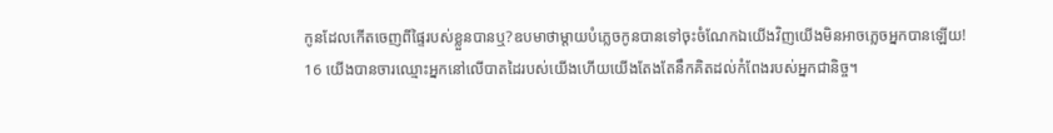កូនដែលកើតចេញពីផ្ទៃរបស់ខ្លួនបានឬ?ឧបមាថាម្ដាយបំភ្លេចកូនបានទៅចុះចំណែកឯយើងវិញយើងមិនអាចភ្លេចអ្នកបានឡើយ!
16 យើងបានចារឈ្មោះអ្នកនៅលើបាតដៃរបស់យើងហើយយើងតែងតែនឹកគិតដល់កំពែងរបស់អ្នកជានិច្ច។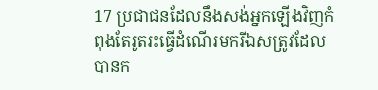17 ប្រជាជនដែលនឹងសង់អ្នកឡើងវិញកំពុងតែរូតរះធ្វើដំណើរមករីឯសត្រូវដែលបានក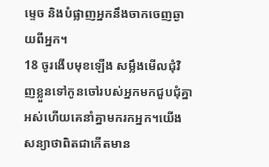ម្ទេច និងបំផ្លាញអ្នកនឹងចាកចេញឆ្ងាយពីអ្នក។
18 ចូរងើបមុខឡើង សម្លឹងមើលជុំវិញខ្លួនទៅកូនចៅរបស់អ្នកមកជួបជុំគ្នាអស់ហើយគេនាំគ្នាមករកអ្នក។យើងសន្យាថាពិតជាកើតមាន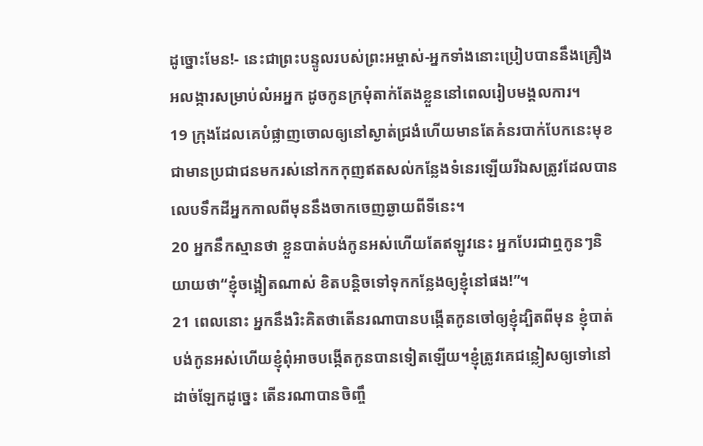ដូច្នោះមែន!- នេះជាព្រះបន្ទូលរបស់ព្រះអម្ចាស់-អ្នកទាំងនោះប្រៀបបាននឹងគ្រឿងអលង្ការសម្រាប់លំអអ្នក ដូចកូនក្រមុំតាក់តែងខ្លួននៅពេលរៀបមង្គលការ។
19 ក្រុងដែលគេបំផ្លាញចោលឲ្យនៅស្ងាត់ជ្រងំហើយមានតែគំនរបាក់បែកនេះមុខជាមានប្រជាជនមករស់នៅកកកុញឥតសល់កន្លែងទំនេរឡើយរីឯសត្រូវដែលបានលេបទឹកដីអ្នកកាលពីមុននឹងចាកចេញឆ្ងាយពីទីនេះ។
20 អ្នកនឹកស្មានថា ខ្លួនបាត់បង់កូនអស់ហើយតែឥឡូវនេះ អ្នកបែរជាឮកូនៗនិយាយថា“ខ្ញុំចង្អៀតណាស់ ខិតបន្តិចទៅទុកកន្លែងឲ្យខ្ញុំនៅផង!”។
21 ពេលនោះ អ្នកនឹងរិះគិតថាតើនរណាបានបង្កើតកូនចៅឲ្យខ្ញុំដ្បិតពីមុន ខ្ញុំបាត់បង់កូនអស់ហើយខ្ញុំពុំអាចបង្កើតកូនបានទៀតឡើយ។ខ្ញុំត្រូវគេជន្លៀសឲ្យទៅនៅដាច់ឡែកដូច្នេះ តើនរណាបានចិញ្ចឹ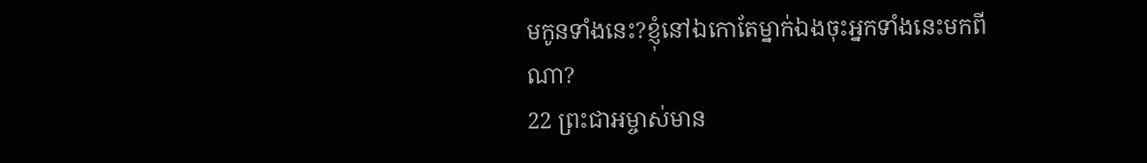មកូនទាំងនេះ?ខ្ញុំនៅឯកោតែម្នាក់ឯងចុះអ្នកទាំងនេះមកពីណា?
22 ព្រះជាអម្ចាស់មាន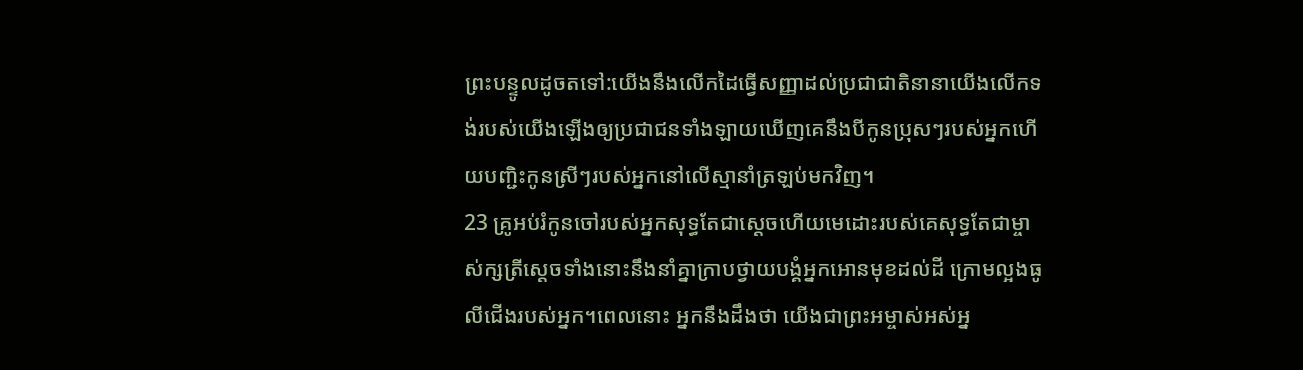ព្រះបន្ទូលដូចតទៅ:យើងនឹងលើកដៃធ្វើសញ្ញាដល់ប្រជាជាតិនានាយើងលើកទង់របស់យើងឡើងឲ្យប្រជាជនទាំងឡាយឃើញគេនឹងបីកូនប្រុសៗរបស់អ្នកហើយបញ្ជិះកូនស្រីៗរបស់អ្នកនៅលើស្មានាំត្រឡប់មកវិញ។
23 គ្រូអប់រំកូនចៅរបស់អ្នកសុទ្ធតែជាស្ដេចហើយមេដោះរបស់គេសុទ្ធតែជាម្ចាស់ក្សត្រីស្ដេចទាំងនោះនឹងនាំគ្នាក្រាបថ្វាយបង្គំអ្នកអោនមុខដល់ដី ក្រោមល្អងធូលីជើងរបស់អ្នក។ពេលនោះ អ្នកនឹងដឹងថា យើងជាព្រះអម្ចាស់អស់អ្ន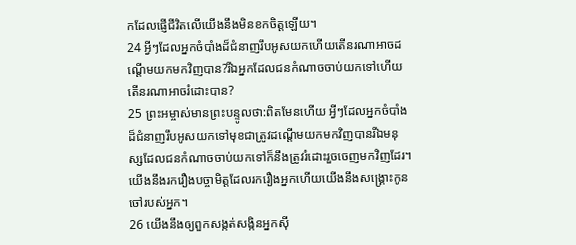កដែលផ្ញើជីវិតលើយើងនឹងមិនខកចិត្តឡើយ។
24 អ្វីៗដែលអ្នកចំបាំងដ៏ជំនាញរឹបអូសយកហើយតើនរណាអាចដណ្ដើមយកមកវិញបាន?រីឯអ្នកដែលជនកំណាចចាប់យកទៅហើយតើនរណាអាចរំដោះបាន?
25 ព្រះអម្ចាស់មានព្រះបន្ទូលថា:ពិតមែនហើយ អ្វីៗដែលអ្នកចំបាំងដ៏ជំនាញរឹបអូសយកទៅមុខជាត្រូវដណ្ដើមយកមកវិញបានរីឯមនុស្សដែលជនកំណាចចាប់យកទៅក៏នឹងត្រូវរំដោះរួចចេញមកវិញដែរ។យើងនឹងរករឿងបច្ចាមិត្តដែលរករឿងអ្នកហើយយើងនឹងសង្គ្រោះកូនចៅរបស់អ្នក។
26 យើងនឹងឲ្យពួកសង្កត់សង្កិនអ្នកស៊ី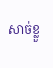សាច់ខ្លួ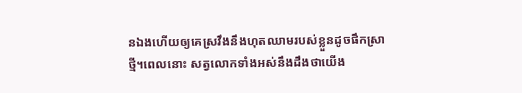នឯងហើយឲ្យគេស្រវឹងនឹងហុតឈាមរបស់ខ្លួនដូចផឹកស្រាថ្មី។ពេលនោះ សត្វលោកទាំងអស់នឹងដឹងថាយើង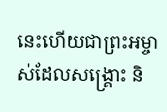នេះហើយជាព្រះអម្ចាស់ដែលសង្គ្រោះ និ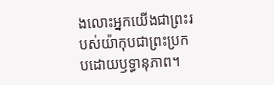ងលោះអ្នកយើងជាព្រះរបស់យ៉ាកុបជាព្រះប្រកបដោយឫទ្ធានុភាព។